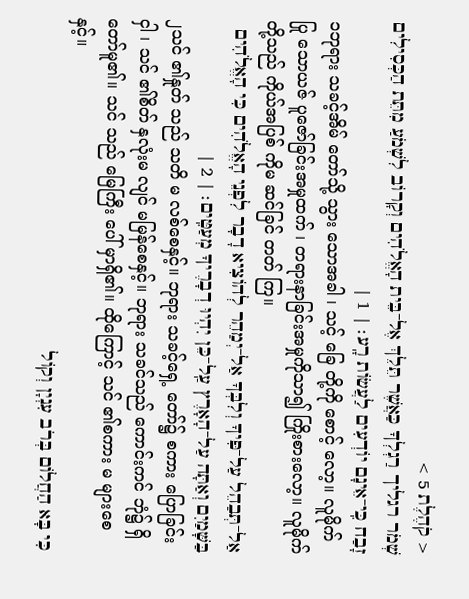< קֹהֶלֶת 5 >
שְׁמֹר רגליך רַגְלְךָ כַּאֲשֶׁר תֵּלֵךְ אֶל־בֵּית הָאֱלֹהִים וְקָרוֹב לִשְׁמֹעַ מִתֵּת הַכְּסִילִים זָבַח כִּֽי־אֵינָם יוֹדְעִים לַעֲשׂוֹת רָֽע׃ | 1 |
၁ဘုရား သခင့်အိမ် တော်သို့ သွား သောအခါ ၊ သင့် ခြေ တို့ကို စောင့် လော့။ လူမိုက် ပြု သောယဇ် ပူဇော်ခြင်းအမှုထက် ၊ တရားနာခြင်းအမှုကိုသာ၍ ကြိုးစားလော့။ လူမိုက် တို့သည် ကိုယ်အပြစ် ကိုမ ဆင်ခြင် တတ် ကြ။
אַל־תְּבַהֵל עַל־פִּיךָ וְלִבְּךָ אַל־יְמַהֵר לְהוֹצִיא דָבָר לִפְנֵי הָאֱלֹהִים כִּי הָאֱלֹהִים בַּשָּׁמַיִם וְאַתָּה עַל־הָאָרֶץ עַֽל־כֵּן יִהְיוּ דְבָרֶיךָ מְעַטִּֽים׃ | 2 |
၂သင် ၏နှုတ် သည် သတိ မ လစ်စေနှင့်။ ဘုရား သခင့်ရှေ့ တော်၌ စကား ပြောခြင်းငှါ ၊ သင် ၏စိတ် နှလုံးမ လျင် မမြန်စေနှင့်။ ဘုရား သခင်သည် ကောင်းကင် ဘုံ၌ ရှိတော်မူ၏။ သင် သည် မြေကြီး ပေါ် မှာရှိ၏။ ထိုကြောင့် သင် ၏စကား မ များစေ နှင့်။
כִּי בָּא הַחֲלוֹם בְּרֹב עִנְיָן וְקוֹל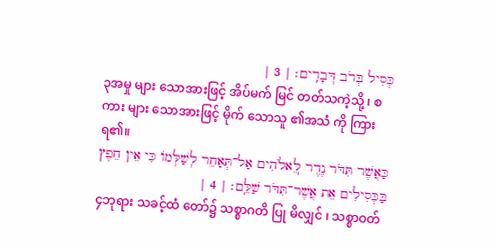כְּסִיל בְּרֹב דְּבָרִֽים׃ | 3 |
၃အမှု များ သောအားဖြင့် အိပ်မက် မြင် တတ်သကဲ့သို့ ၊ စကား များ သောအားဖြင့် မိုက် သောသူ ၏အသံ ကို ကြားရ၏။
כַּאֲשֶׁר תִּדֹּר נֶדֶר לֽ͏ֵאלֹהִים אַל־תְּאַחֵר לְשַׁלְּמוֹ כִּי אֵין חֵפֶץ בַּכְּסִילִים אֵת אֲשֶׁר־תִּדֹּר שַׁלֵּֽם׃ | 4 |
၄ဘုရား သခင့်ထံ တော်၌ သစ္စာဂတိ ပြု မိလျှင် ၊ သစ္စာဝတ်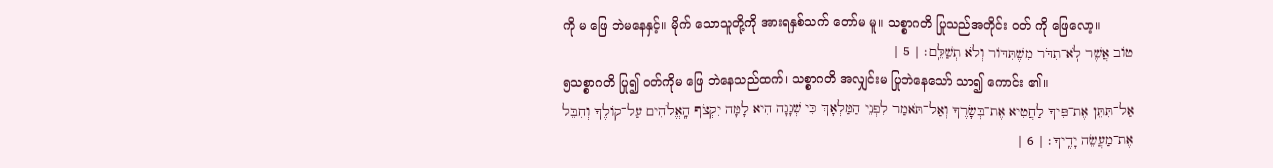ကို မ ဖြေ ဘဲမနေနှင့်။ မိုက် သောသူတို့ကို အားရနှစ်သက် တော်မ မူ။ သစ္စာဂတိ ပြုသည်အတိုင်း ဝတ် ကို ဖြေလော့။
טוֹב אֲשֶׁר לֹֽא־תִדֹּר מִשֶׁתִּדּוֹר וְלֹא תְשַׁלֵּֽם׃ | 5 |
၅သစ္စာဂတိ ပြု၍ ဝတ်ကိုမ ဖြေ ဘဲနေသည်ထက်၊ သစ္စာဂတိ အလျှင်းမ ပြုဘဲနေသော် သာ၍ ကောင်း ၏။
אַל־תִּתֵּן אֶת־פִּיךָ לַחֲטִיא אֶת־בְּשָׂרֶךָ וְאַל־תֹּאמַר לִפְנֵי הַמַּלְאָךְ כִּי שְׁגָגָה הִיא לָמָּה יִקְצֹף הָֽאֱלֹהִים עַל־קוֹלֶךָ וְחִבֵּל אֶת־מַעֲשֵׂה יָדֶֽיךָ׃ | 6 |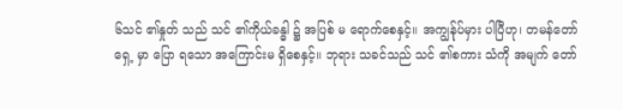၆သင် ၏နှုတ် သည် သင် ၏ကိုယ်ခန္ဓါ ၌ အပြစ် မ ရောက်စေနှင့်။ အကျွန်ုပ်မှား ပါပြီဟု၊ တမန်တော် ရှေ့ မှာ ပြော ရသော အကြောင်းမ ရှိစေနှင့်။ ဘုရား သခင်သည် သင် ၏စကား သံကို အမျက် တော်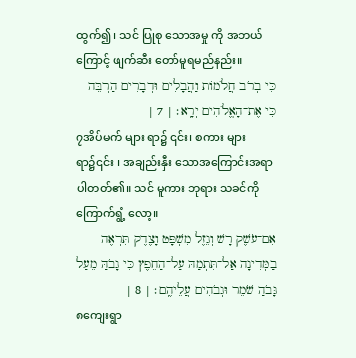ထွက်၍၊ သင် ပြုစု သောအမှု ကို အဘယ်ကြောင့် ဖျက်ဆီး တော်မူရမည်နည်း။
כִּי בְרֹב חֲלֹמוֹת וַהֲבָלִים וּדְבָרִים הַרְבֵּה כִּי אֶת־הָאֱלֹהִים יְרָֽא׃ | 7 |
၇အိပ်မက် များ ရာ၌ ၎င်း၊ စကား များ ရာ၌၎င်း ၊ အချည်းနှီး သောအကြောင်းအရာပါတတ်၏။ သင် မူကား ဘုရား သခင်ကို ကြောက်ရွံ့ လော့။
אִם־עֹשֶׁק רָשׁ וְגֵזֶל מִשְׁפָּט וָצֶדֶק תִּרְאֶה בַמְּדִינָה אַל־תִּתְמַהּ עַל־הַחֵפֶץ כִּי גָבֹהַּ מֵעַל גָּבֹהַ שֹׁמֵר וּגְבֹהִים עֲלֵיהֶֽם׃ | 8 |
၈ကျေးရွာ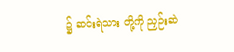၌ ဆင်းရဲသား တို့ကို ညှဉ်းဆဲ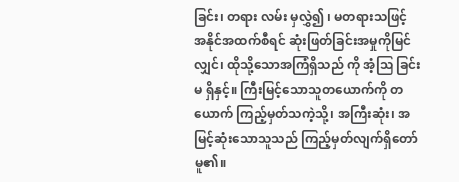ခြင်း၊ တရား လမ်း မှလွှဲ၍ ၊ မတရားသဖြင့် အနိုင်အထက်စီရင် ဆုံးဖြတ်ခြင်းအမှုကိုမြင်လျှင်၊ ထိုသို့သောအကြံရှိသည် ကို အံ့ဩ ခြင်းမ ရှိနှင့်။ ကြီးမြင့်သောသူတယောက်ကို တယောက် ကြည့်မှတ်သကဲ့သို့၊ အကြီးဆုံး၊ အမြင့်ဆုံးသောသူသည် ကြည့်မှတ်လျက်ရှိတော်မူ၏။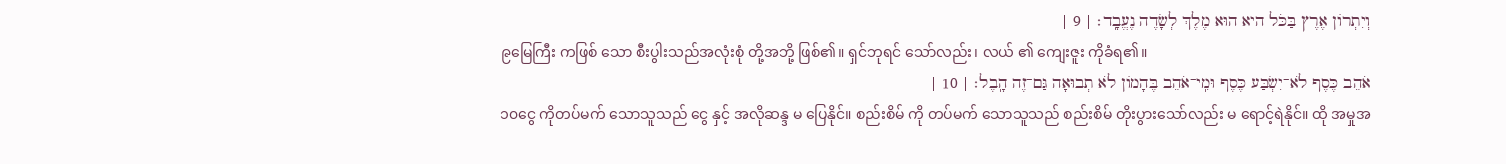וְיִתְרוֹן אֶרֶץ בַּכֹּל היא הוּא מֶלֶךְ לְשָׂדֶה נֶעֱבָֽד׃ | 9 |
၉မြေကြီး ကဖြစ် သော စီးပွါးသည်အလုံးစုံ တို့အဘို့ ဖြစ်၏။ ရှင်ဘုရင် သော်လည်း၊ လယ် ၏ ကျေးဇူး ကိုခံရ၏။
אֹהֵב כֶּסֶף לֹא־יִשְׂבַּע כֶּסֶף וּמִֽי־אֹהֵב בֶּהָמוֹן לֹא תְבוּאָה גַּם־זֶה הָֽבֶל׃ | 10 |
၁၀ငွေ ကိုတပ်မက် သောသူသည် ငွေ နှင့် အလိုဆန္ဒ မ ပြေနိုင်။ စည်းစိမ် ကို တပ်မက် သောသူသည် စည်းစိမ် တိုးပွားသော်လည်း မ ရောင့်ရဲနိုင်။ ထို အမှုအ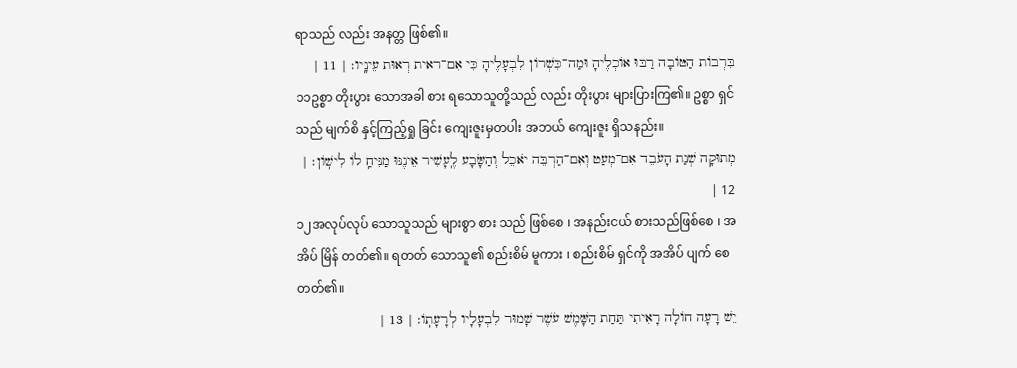ရာသည် လည်း အနတ္တ ဖြစ်၏။
בִּרְבוֹת הַטּוֹבָה רַבּוּ אוֹכְלֶיהָ וּמַה־כִּשְׁרוֹן לִבְעָלֶיהָ כִּי אִם־ראית רְאוּת עֵינָֽיו׃ | 11 |
၁၁ဥစ္စာ တိုးပွား သောအခါ စား ရသောသူတို့သည် လည်း တိုးပွား များပြားကြ၏။ ဥစ္စာ ရှင်သည် မျက်စိ နှင့်ကြည့်ရှု ခြင်း ကျေးဇူးမှတပါး အဘယ် ကျေးဇူး ရှိသနည်း။
מְתוּקָה שְׁנַת הָעֹבֵד אִם־מְעַט וְאִם־הַרְבֵּה יֹאכֵל וְהַשָּׂבָע לֶֽעָשִׁיר אֵינֶנּוּ מַנִּיחַֽ לוֹ לִישֽׁוֹן׃ | 12 |
၁၂အလုပ်လုပ် သောသူသည် များစွာ စား သည် ဖြစ်စေ ၊ အနည်းငယ် စားသည်ဖြစ်စေ ၊ အအိပ် မြိန် တတ်၏။ ရတတ် သောသူ၏ စည်းစိမ် မူကား ၊ စည်းစိမ် ရှင်ကို အအိပ် ပျက် စေတတ်၏။
יֵשׁ רָעָה חוֹלָה רָאִיתִי תַּחַת הַשָּׁמֶשׁ עֹשֶׁר שָׁמוּר לִבְעָלָיו לְרָעָתֽוֹ׃ | 13 |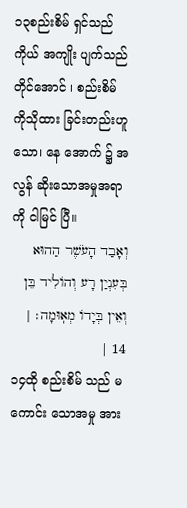၁၃စည်းစိမ် ရှင်သည် ကိုယ် အကျိုး ပျက်သည်တိုင်အောင် ၊ စည်းစိမ် ကိုသိုထား ခြင်းတည်းဟူသော၊ နေ အောက် ၌ အလွန် ဆိုးသောအမှုအရာကို ငါမြင် ပြီ။
וְאָבַד הָעֹשֶׁר הַהוּא בְּעִנְיַן רָע וְהוֹלִיד בֵּן וְאֵין בְּיָדוֹ מְאֽוּמָה׃ | 14 |
၁၄ထို စည်းစိမ် သည် မကောင်း သောအမှု အား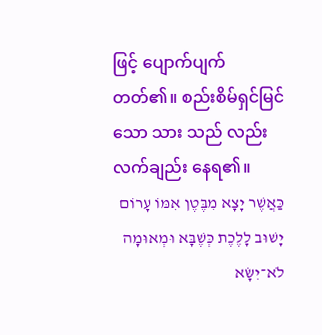ဖြင့် ပျောက်ပျက် တတ်၏။ စည်းစိမ်ရှင်မြင် သော သား သည် လည်း လက်ချည်း နေရ၏။
כַּאֲשֶׁר יָצָא מִבֶּטֶן אִמּוֹ עָרוֹם יָשׁוּב לָלֶכֶת כְּשֶׁבָּא וּמְאוּמָה לֹא־יִשָּׂא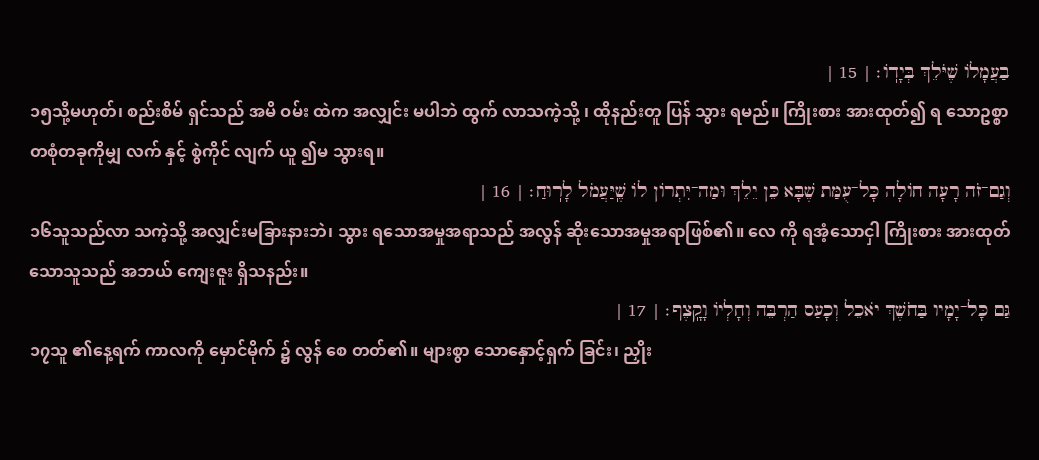בַעֲמָלוֹ שֶׁיֹּלֵךְ בְּיָדֽוֹ׃ | 15 |
၁၅သို့မဟုတ်၊ စည်းစိမ် ရှင်သည် အမိ ဝမ်း ထဲက အလျှင်း မပါဘဲ ထွက် လာသကဲ့သို့ ၊ ထိုနည်းတူ ပြန် သွား ရမည်။ ကြိုးစား အားထုတ်၍ ရ သောဥစ္စာ တစုံတခုကိုမျှ လက် နှင့် စွဲကိုင် လျက် ယူ ၍မ သွားရ။
וְגַם־זֹה רָעָה חוֹלָה כָּל־עֻמַּת שֶׁבָּא כֵּן יֵלֵךְ וּמַה־יִּתְרוֹן לוֹ שֶֽׁיַּעֲמֹל לָרֽוּחַ׃ | 16 |
၁၆သူသည်လာ သကဲ့သို့ အလျှင်းမခြားနားဘဲ၊ သွား ရသောအမှုအရာသည် အလွန် ဆိုးသောအမှုအရာဖြစ်၏။ လေ ကို ရအံ့သောငှါ ကြိုးစား အားထုတ်သောသူသည် အဘယ် ကျေးဇူး ရှိသနည်း။
גַּם כָּל־יָמָיו בַּחֹשֶׁךְ יֹאכֵל וְכָעַס הַרְבֵּה וְחָלְיוֹ וָקָֽצֶף׃ | 17 |
၁၇သူ ၏နေ့ရက် ကာလကို မှောင်မိုက် ၌ လွန် စေ တတ်၏။ များစွာ သောနှောင့်ရှက် ခြင်း၊ ညှိုး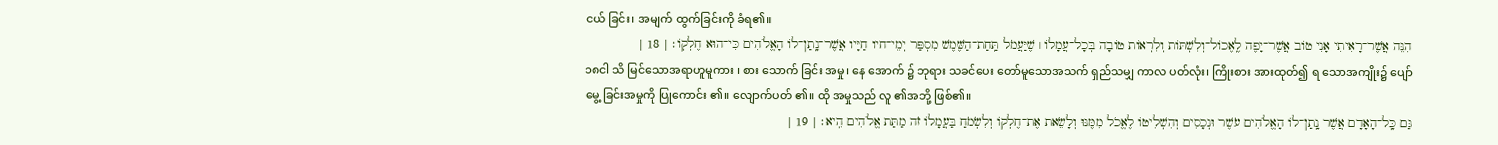ငယ် ခြင်း၊ အမျက် ထွက်ခြင်းကို ခံရ၏။
הִנֵּה אֲשֶׁר־רָאִיתִי אָנִי טוֹב אֲשֶׁר־יָפֶה לֶֽאֶכוֹל־וְלִשְׁתּוֹת וְלִרְאוֹת טוֹבָה בְּכָל־עֲמָלוֹ ׀ שֶׁיַּעֲמֹל תַּֽחַת־הַשֶּׁמֶשׁ מִסְפַּר יְמֵי־חיו חַיָּיו אֲשֶׁר־נָֽתַן־לוֹ הָאֱלֹהִים כִּי־הוּא חֶלְקֽוֹ׃ | 18 |
၁၈ငါ သိ မြင်သောအရာဟူမူကား ၊ စား သောက် ခြင်း အမှု၊ နေ အောက် ၌ ဘုရား သခင်ပေး တော်မူသောအသက် ရှည်သမျှ ကာလ ပတ်လုံး၊ ကြိုးစား အားထုတ်၍ ရ သောအကျိုး၌ ပျော်မွေ့ ခြင်းအမှုကို ပြုကောင်း ၏။ လျောက်ပတ် ၏။ ထို အမှုသည် လူ ၏အဘို့ ဖြစ်၏။
גַּם כָּֽל־הָאָדָם אֲשֶׁר נָֽתַן־לוֹ הָאֱלֹהִים עֹשֶׁר וּנְכָסִים וְהִשְׁלִיטוֹ לֶאֱכֹל מִמֶּנּוּ וְלָשֵׂאת אֶת־חֶלְקוֹ וְלִשְׂמֹחַ בַּעֲמָלוֹ זֹה מַתַּת אֱלֹהִים הִֽיא׃ | 19 |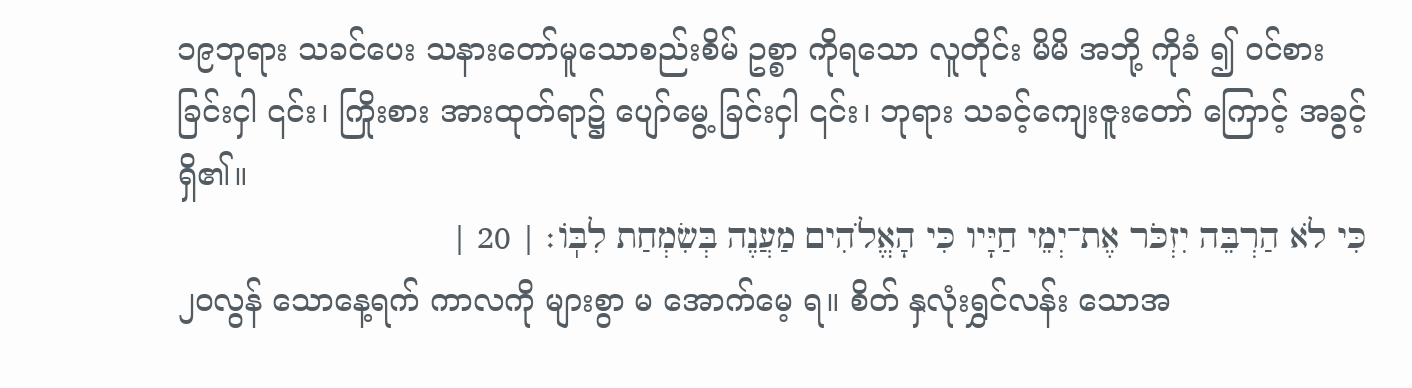၁၉ဘုရား သခင်ပေး သနားတော်မူသောစည်းစိမ် ဥစ္စာ ကိုရသော လူတိုင်း မိမိ အဘို့ ကိုခံ ၍ ဝင်စား ခြင်းငှါ ၎င်း၊ ကြိုးစား အားထုတ်ရာ၌ ပျော်မွေ့ ခြင်းငှါ ၎င်း၊ ဘုရား သခင့်ကျေးဇူးတော် ကြောင့် အခွင့် ရှိ၏။
כִּי לֹא הַרְבֵּה יִזְכֹּר אֶת־יְמֵי חַיָּיו כִּי הָאֱלֹהִים מַעֲנֶה בְּשִׂמְחַת לִבּֽוֹ׃ | 20 |
၂၀လွန် သောနေ့ရက် ကာလကို များစွာ မ အောက်မေ့ ရ။ စိတ် နှလုံးရွှင်လန်း သောအ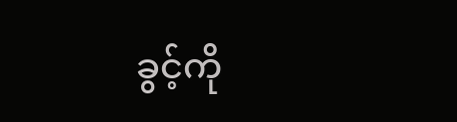ခွင့်ကို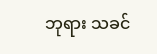ဘုရား သခင်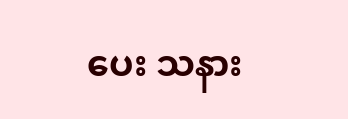ပေး သနား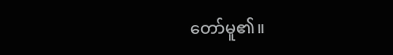တော်မူ၏။